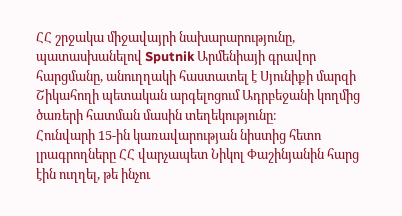ՀՀ շրջակա միջավայրի նախարարությունը, պատասխանելով Sputnik Արմենիայի գրավոր հարցմանը, անուղղակի հաստատել է Սյունիքի մարզի Շիկահողի պետական արգելոցում Ադրբեջանի կողմից ծառերի հատման մասին տեղեկությունը։
Հունվարի 15-ին կառավարության նիստից հետո լրագրողները ՀՀ վարչապետ Նիկոլ Փաշինյանին հարց էին ուղղել, թե ինչու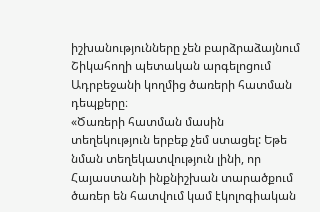իշխանությունները չեն բարձրաձայնում Շիկահողի պետական արգելոցում Ադրբեջանի կողմից ծառերի հատման դեպքերը։
«Ծառերի հատման մասին տեղեկություն երբեք չեմ ստացել: Եթե նման տեղեկատվություն լինի, որ Հայաստանի ինքնիշխան տարածքում ծառեր են հատվում կամ էկոլոգիական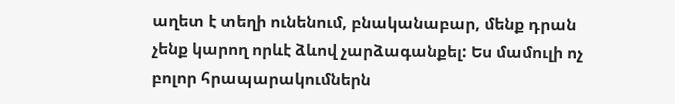աղետ է տեղի ունենում, բնականաբար, մենք դրան չենք կարող որևէ ձևով չարձագանքել: Ես մամուլի ոչ բոլոր հրապարակումներն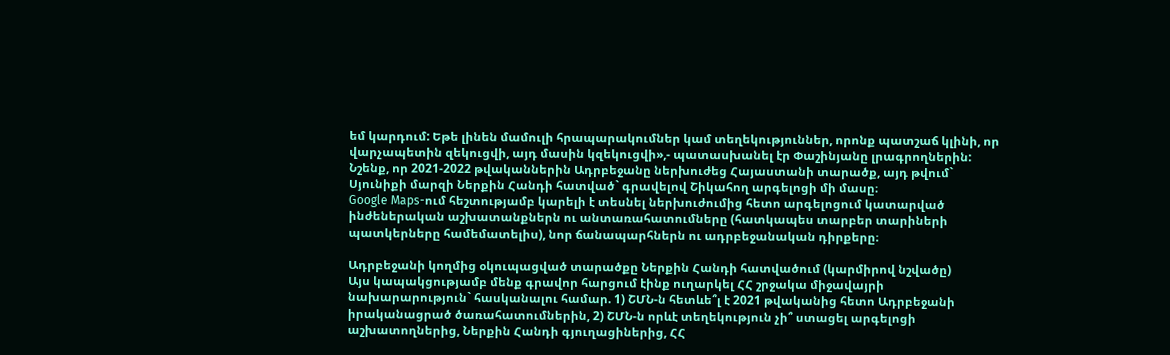եմ կարդում: Եթե լինեն մամուլի հրապարակումներ կամ տեղեկություններ, որոնք պատշաճ կլինի, որ վարչապետին զեկուցվի, այդ մասին կզեկուցվի»,- պատասխանել էր Փաշինյանը լրագրողներին:
Նշենք, որ 2021-2022 թվականներին Ադրբեջանը ներխուժեց Հայաստանի տարածք, այդ թվում` Սյունիքի մարզի Ներքին Հանդի հատված` գրավելով Շիկահող արգելոցի մի մասը։
Google Maps-ում հեշտությամբ կարելի է տեսնել ներխուժումից հետո արգելոցում կատարված ինժեներական աշխատանքներն ու անտառահատումները (հատկապես տարբեր տարիների պատկերները համեմատելիս), նոր ճանապարհներն ու ադրբեջանական դիրքերը։

Ադրբեջանի կողմից օկուպացված տարածքը Ներքին Հանդի հատվածում (կարմիրով նշվածը)
Այս կապակցությամբ մենք գրավոր հարցում էինք ուղարկել ՀՀ շրջակա միջավայրի նախարարություն` հասկանալու համար. 1) ՇՄՆ-ն հետևե՞լ է 2021 թվականից հետո Ադրբեջանի իրականացրած ծառահատումներին, 2) ՇՄՆ-ն որևէ տեղեկություն չի՞ ստացել արգելոցի աշխատողներից, Ներքին Հանդի գյուղացիներից, ՀՀ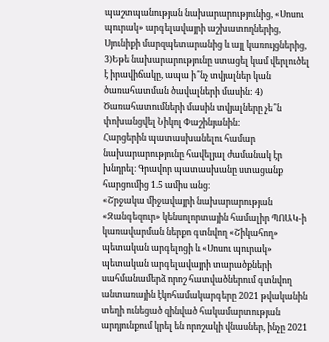պաշտպանության նախարարությունից, «Սոսու պուրակ» արգելավայրի աշխատողներից, Սյունիքի մարզպետարանից և այլ կառույցներից, 3)Եթե նախարարությունը ստացել կամ վերլուծել է իրավիճակը, ապա ի՞նչ տվյալներ կան ծառահատման ծավալների մասին: 4) Ծառահատումների մասին տվյալները չե՞ն փոխանցվել Նիկոլ Փաշինյանին:
Հարցերին պատասխանելու համար նախարարությունը հավելյալ ժամանակ էր խնդրել։ Գրավոր պատասխանը ստացանք հարցումից 1.5 ամիս անց։
«Շրջակա միջավայրի նախարարության «Զանգեզուր» կենսոլորտային համալիր ՊՈԱԿ-ի կառավարման ներքո գտնվող «Շիկահող» պետական արգելոցի և «Սոսու պուրակ» պետական արգելավայրի տարածքների սահմանամերձ որոշ հատվածներում գտնվող անտառային էկոհամակարգերը 2021 թվականին տեղի ունեցած զինված հակամարտության արդյունքում կրել են որոշակի վնասներ, ինչը 2021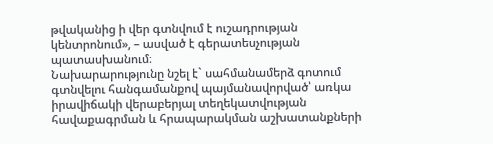թվականից ի վեր գտնվում է ուշադրության կենտրոնում», – ասված է գերատեսչության պատասխանում։
Նախարարությունը նշել է` սահմանամերձ գոտում գտնվելու հանգամանքով պայմանավորված՝ առկա իրավիճակի վերաբերյալ տեղեկատվության հավաքագրման և հրապարակման աշխատանքների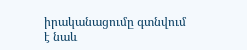իրականացումը գտնվում է նաև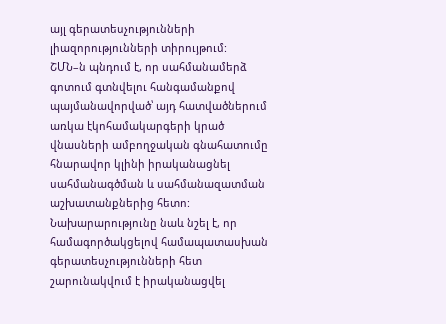այլ գերատեսչությունների լիազորությունների տիրույթում:
ՇՄՆ–ն պնդում է, որ սահմանամերձ գոտում գտնվելու հանգամանքով պայմանավորված՝ այդ հատվածներում առկա էկոհամակարգերի կրած վնասների ամբողջական գնահատումը հնարավոր կլինի իրականացնել սահմանագծման և սահմանազատման աշխատանքներից հետո:
Նախարարությունը նաև նշել է, որ համագործակցելով համապատասխան գերատեսչությունների հետ շարունակվում է իրականացվել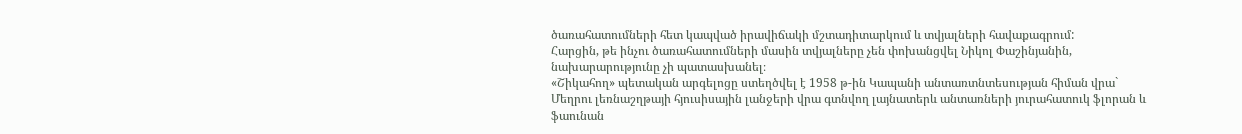ծառահատումների հետ կապված իրավիճակի մշտադիտարկում և տվյալների հավաքագրում:
Հարցին, թե ինչու ծառահատումների մասին տվյալները չեն փոխանցվել Նիկոլ Փաշինյանին, նախարարությունը չի պատասխանել։
«Շիկահող» պետական արգելոցը ստեղծվել է 1958 թ-ին Կապանի անտառտնտեսության հիման վրա` Մեղրու լեռնաշղթայի հյուսիսային լանջերի վրա գտնվող լայնատերև անտառների յուրահատուկ ֆլորան և ֆաունան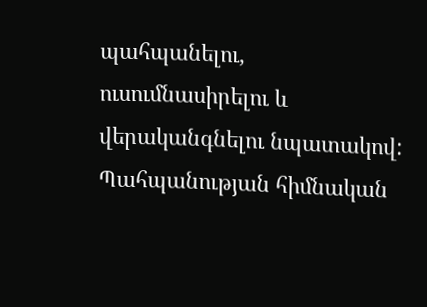պահպանելու, ուսումնասիրելու և վերականգնելու նպատակով: Պահպանության հիմնական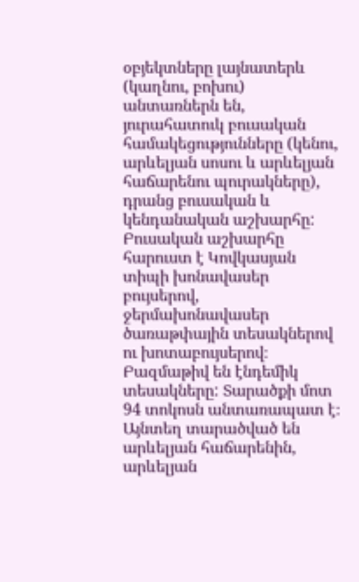օբյեկտները լայնատերև (կաղնու, բոխու) անտառներն են, յուրահատուկ բուսական համակեցությունները (կենու, արևելյան սոսու և արևելյան հաճարենու պուրակները), դրանց բուսական և կենդանական աշխարհը:
Բուսական աշխարհը հարուստ է Կովկասյան տիպի խոնավասեր բույսերով, ջերմախոնավասեր ծառաթփային տեսակներով ու խոտաբույսերով։ Բազմաթիվ են էնդեմիկ տեսակները: Տարածքի մոտ 94 տոկոսն անտառապատ է։ Այնտեղ տարածված են արևելյան հաճարենին, արևելյան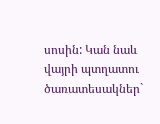սոսին: Կան նաև վայրի պտղատու ծառատեսակներ`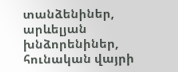տանձենիներ, արևելյան խնձորենիներ, հունական վայրի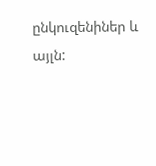ընկուզենիներ և այլն: